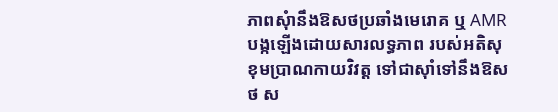ភាពសុំានឹងឱសថប្រឆាំងមេរោគ ឬ AMR បង្កឡើងដោយសារលទ្ធភាព របស់អតិសុខុមប្រាណកាយវិវត្ដ ទៅជាស៊ាំទៅនឹងឱសថ ស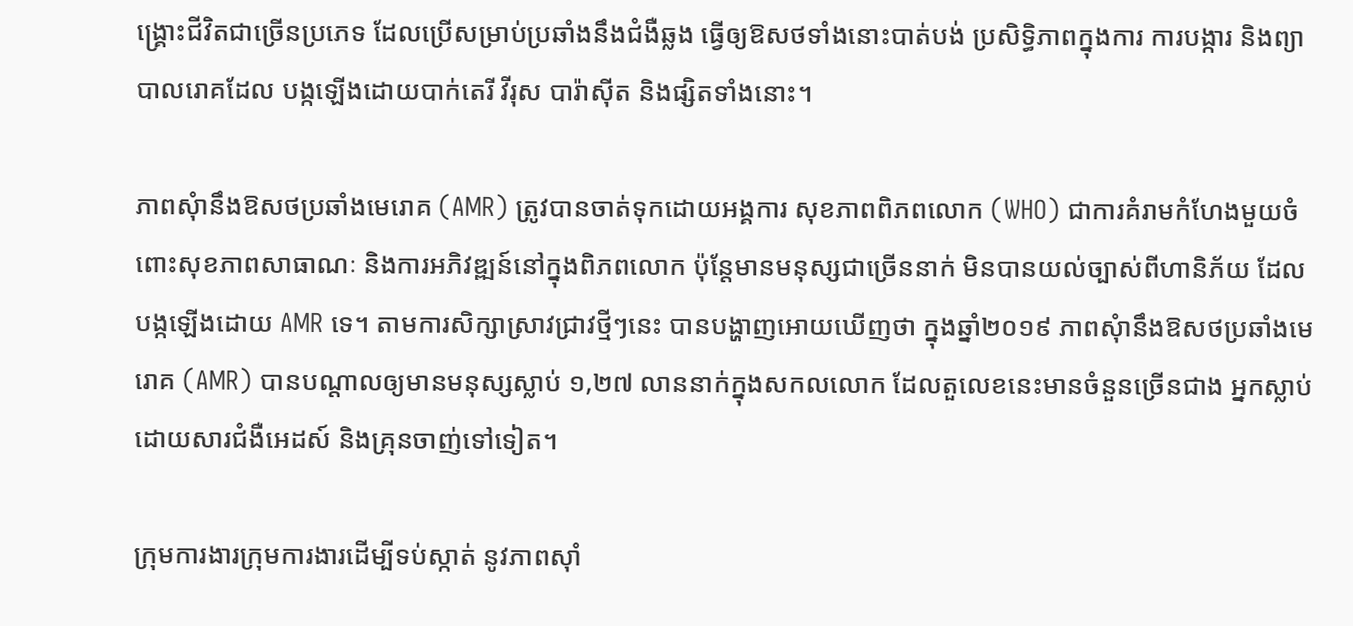ង្រ្គោះជីវិតជាច្រើនប្រភេទ ដែលប្រើសម្រាប់ប្រឆាំងនឹងជំងឺឆ្លង ធ្វើឲ្យឱសថទាំងនោះបាត់បង់ ប្រសិទ្ធិភាពក្នុងការ ការបង្ការ និងព្យាបាលរោគដែល បង្កឡើងដោយបាក់តេរី វីរុស បារ៉ាស៊ីត និងផ្សិតទាំងនោះ។

ភាពសុំានឹងឱសថប្រឆាំងមេរោគ (AMR) ត្រូវបានចាត់ទុកដោយអង្គការ សុខភាពពិភពលោក (WHO) ជាការគំរាមកំហែងមួយចំពោះសុខភាពសាធាណៈ និងការអភិវឌ្ឍន៍នៅក្នុងពិភពលោក ប៉ុន្តែមានមនុស្សជាច្រើននាក់ មិនបានយល់ច្បាស់ពីហានិភ័យ ដែលបង្កឡើងដោយ AMR ទេ។ តាមការសិក្សាស្រាវជ្រាវថ្មីៗនេះ បានបង្ហាញអោយឃើញថា ក្នុងឆ្នាំ២០១៩ ភាពសុំានឹងឱសថប្រឆាំងមេរោគ (AMR) បានបណ្តាលឲ្យមានមនុស្សស្លាប់ ១,២៧ លាននាក់ក្នុងសកលលោក ដែលតួលេខនេះមានចំនួនច្រើនជាង អ្នកស្លាប់ដោយសារជំងឺអេដស៍ និងគ្រុនចាញ់ទៅទៀត។

ក្រុមការងារក្រុមការងារដើម្បីទប់ស្កាត់ នូវភាពស៊ាំ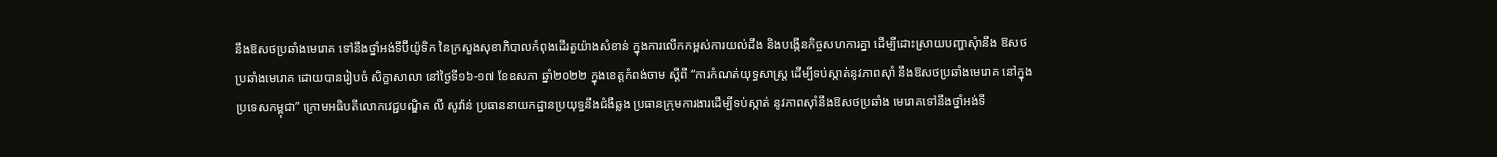នឹងឱសថប្រឆាំងមេរោគ ទៅនឹងថ្នាំអង់ទីប៊ីយ៉ូទិក នៃក្រសួងសុខាភិបាលកំពុងដើរតួយ៉ាងសំខាន់ ក្នុងការលើកកម្ពស់ការយល់ដឹង និងបង្កើនកិច្ចសហការគ្នា ដើម្បីដោះស្រាយបញ្ហាសុំានឹង ឱសថប្រឆាំងមេរោគ ដោយបានរៀបចំ សិក្ខាសាលា នៅថ្ងៃទី១៦-១៧ ខែឧសភា ឆ្នាំ២០២២ ក្នុងខេត្តកំពង់ចាម ស្តីពី “ការកំណត់យុទ្ធសាស្ត្រ ដើម្បីទប់ស្កាត់នូវភាពស៊ាំ នឹងឱសថប្រឆាំងមេរោគ នៅក្នុងប្រទេសកម្ពុជា” ក្រោមអធិបតីលោកវេជ្ជបណ្ឌិត លី សូវ៉ាន់ ប្រធាននាយកដ្ឋានប្រយុទ្ធនឹងជំងឺឆ្លង ប្រធានក្រុមការងារដើម្បីទប់ស្កាត់ នូវភាពស៊ាំនឹងឱសថប្រឆាំង មេរោគទៅនឹងថ្នាំអង់ទី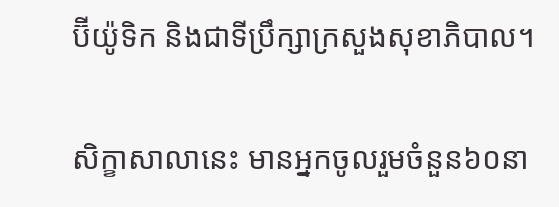ប៊ីយ៉ូទិក និងជាទីប្រឹក្សាក្រសួងសុខាភិបាល។

សិក្ខាសាលានេះ មានអ្នកចូលរួមចំនួន៦០នា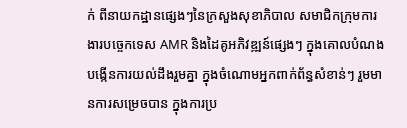ក់ ពីនាយកដ្ឋានផ្សេងៗនៃក្រសួងសុខាភិបាល សមាជិកក្រុមការងារបច្ចេកទេស AMR និងដៃគូអភិវឌ្ឍន៍ផ្សេងៗ ក្នុងគោលបំណងបង្កើនការយល់ដឹងរួមគ្នា ក្នុងចំណោមអ្នកពាក់ព័ន្ធសំខាន់ៗ រួមមានការសម្រេចបាន ក្នុងការប្រ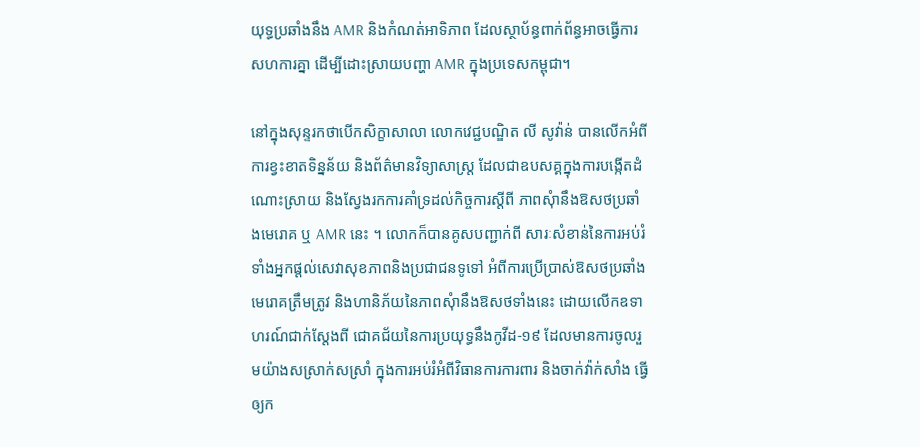យុទ្ធប្រឆាំងនឹង AMR និងកំណត់អាទិភាព ដែលស្ថាប័ន្ធពាក់ព័ន្ធអាចធ្វើការសហការគ្នា ដើម្បីដោះស្រាយបញ្ហា AMR ក្នុងប្រទេសកម្ពុជា។

នៅក្នុងសុន្ទរកថាបើកសិក្ខាសាលា លោកវេជ្ជបណ្ឌិត លី សូវ៉ាន់ បានលើកអំពីការខ្វះខាតទិន្នន័យ និងព័ត៌មានវិទ្យាសាស្រ្ត ដែលជាឧបសគ្គក្នុងការបង្កើតដំណោះស្រាយ និងស្វែងរកការគាំទ្រដល់កិច្ចការស្តីពី ភាពសុំានឹងឱសថប្រឆាំងមេរោគ ឬ AMR នេះ ។ លោកក៏បានគូសបញ្ជាក់ពី សារៈសំខាន់នៃការអប់រំ ទាំងអ្នកផ្តល់សេវាសុខភាពនិងប្រជាជនទូទៅ អំពីការប្រើប្រាស់ឱសថប្រឆាំងមេរោគត្រឹមត្រូវ និងហានិភ័យនៃភាពសុំានឹងឱសថទាំងនេះ ដោយលើកឧទាហរណ៍ជាក់ស្តែងពី ជោគជ័យនៃការប្រយុទ្ធនឹងកូវីដ-១៩ ដែលមានការចូលរួមយ៉ាងសស្រាក់សស្រាំ ក្នុងការអប់រំអំពីវិធានការការពារ និងចាក់វ៉ាក់សាំង ធ្វើឲ្យក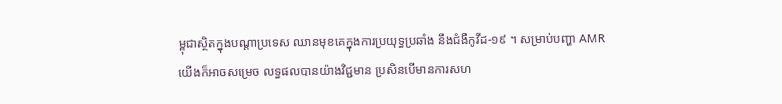ម្ពុជាស្ថិតក្នុងបណ្តាប្រទេស ឈានមុខគេក្នុងការប្រយុទ្ធប្រឆាំង នឹងជំងឺកូវីដ-១៩ ។ សម្រាប់បញ្ហា AMR យើងក៏អាចសម្រេច លទ្ធផលបានយ៉ាងវិជ្ជមាន ប្រសិនបើមានការសហ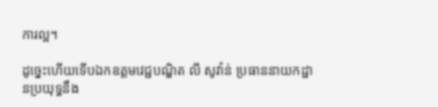ការល្អ។

ដូច្នេះហើយទើបឯកឧត្តមវេជ្ជបណ្ឌិត លី សូវ៉ាន់ ប្រធាននាយកដ្ឋានប្រយុទ្ធនឹង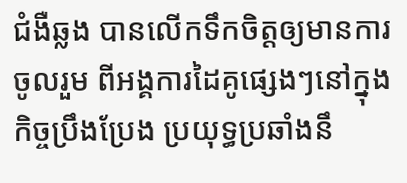ជំងឺឆ្លង បានលើកទឹកចិត្តឲ្យមានការចូលរួម ពីអង្គការដៃគូផ្សេងៗនៅក្នុងកិច្ចប្រឹងប្រែង ប្រយុទ្ធប្រឆាំងនឹ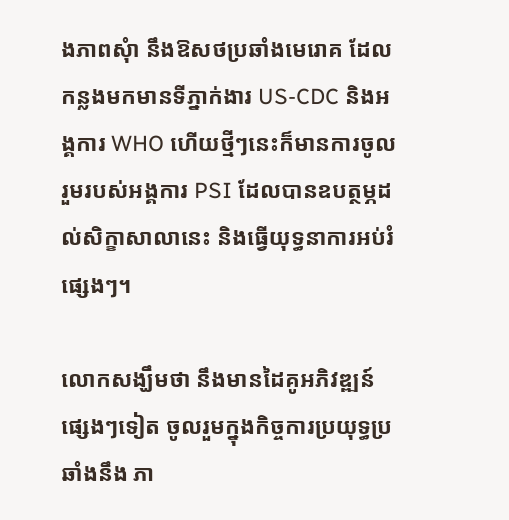ងភាពសុំា នឹងឱសថប្រឆាំងមេរោគ ដែលកន្លងមកមានទីភ្នាក់ងារ US-CDC និងអង្គការ WHO ហើយថ្មីៗនេះក៏មានការចូលរួមរបស់អង្គការ PSI ដែលបានឧបត្ថម្ភដល់សិក្ខាសាលានេះ និងធ្វើយុទ្ធនាការអប់រំផ្សេងៗ។

លោកសង្ឃឹមថា នឹងមានដៃគូអភិវឌ្ឍន៍ផ្សេងៗទៀត ចូលរួមក្នុងកិច្ចការប្រយុទ្ធប្រឆាំងនឹង ភា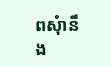ពសុំានឹង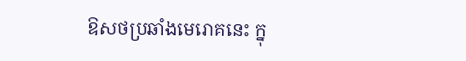ឱសថប្រឆាំងមេរោគនេះ ក្នុ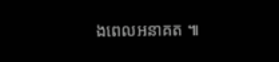ងពេលអនាគត ៕